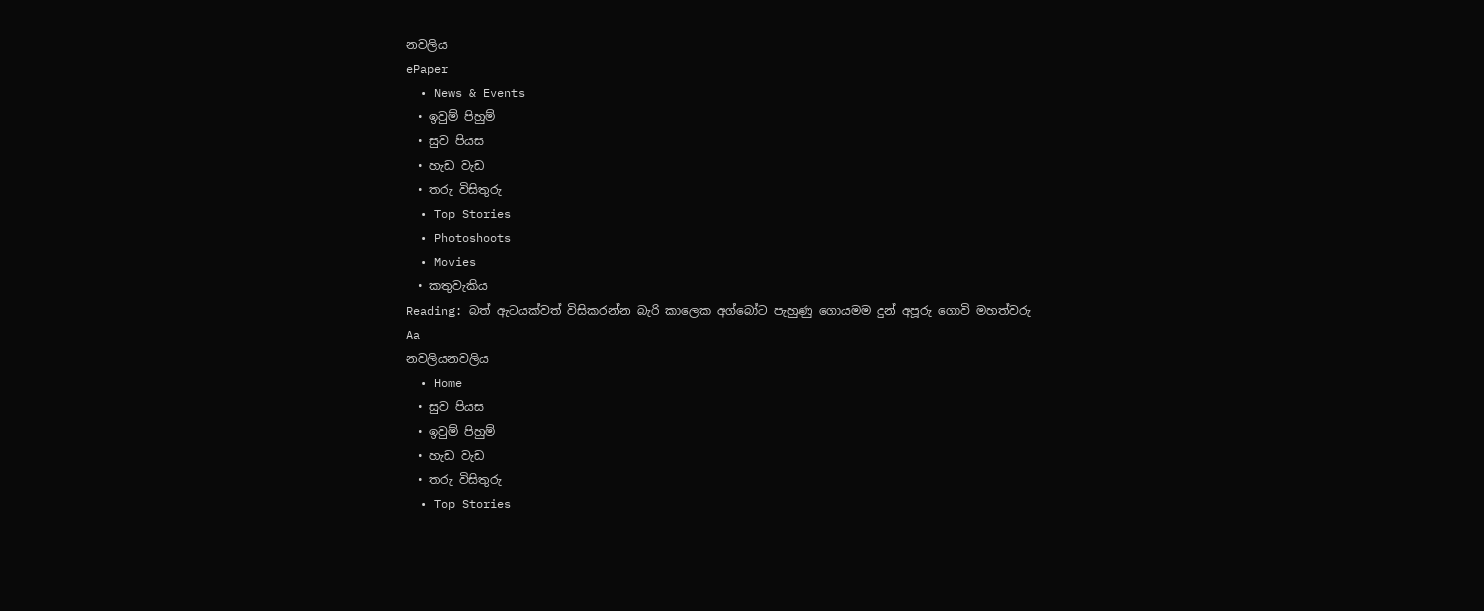නවලිය
ePaper
  • News & Events
  • ඉවුම් පිහුම්
  • සුව පියස
  • හැඩ වැඩ
  • තරු විසිතුරු
  • Top Stories
  • Photoshoots
  • Movies
  • කතුවැකිය
Reading: බත් ඇටයක්වත් විසිකරන්න බැරි කාලෙක අග්බෝට පැහුණු ගොයමම දුන් අපූරු ගොවි මහත්වරු
Aa
නවලියනවලිය
  • Home
  • සුව පියස
  • ඉවුම් පිහුම්
  • හැඩ වැඩ
  • තරු විසිතුරු
  • Top Stories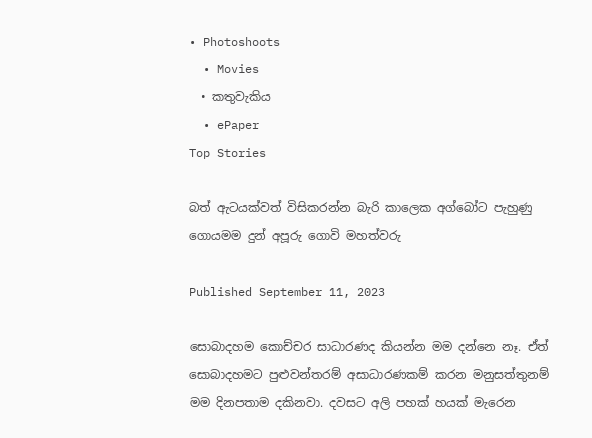• Photoshoots
  • Movies
  • කතුවැකිය
  • ePaper
Top Stories

බත් ඇටයක්වත් විසිකරන්න බැරි කාලෙක අග්බෝට පැහුණු ගොයමම දුන් අපූරු ගොවි මහත්වරු

Published September 11, 2023

සොබාදහම කොච්චර සාධාරණද කියන්න මම දන්නෙ නෑ. ඒත් සොබාදහමට පුළුවන්තරම් අසාධාරණකම් කරන මනුසත්තුනම් මම දිනපතාම දකිනවා. දවසට අලි පහක් හයක් මැරෙන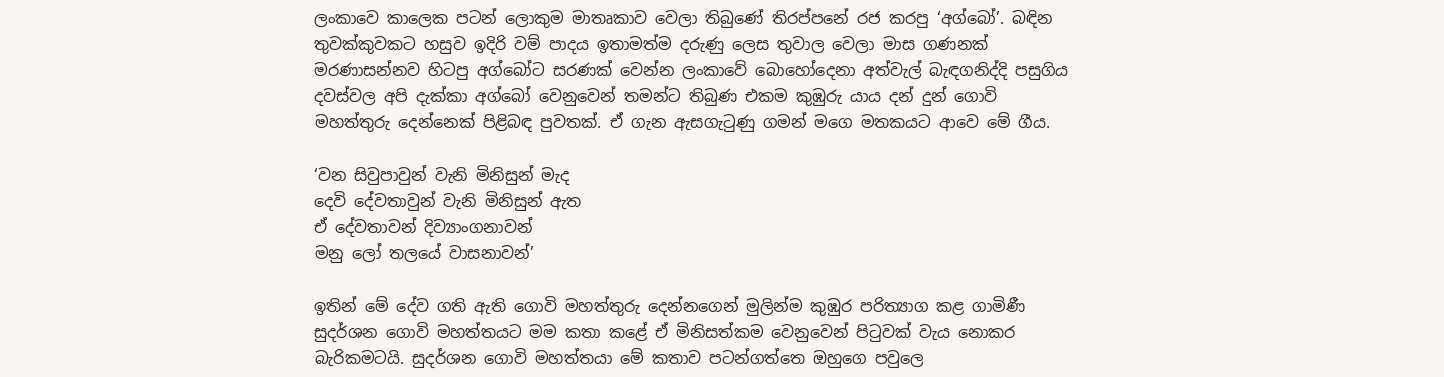ලංකාවෙ කාලෙක පටන් ලොකුම මාතෘකාව වෙලා තිබුණේ තිරප්පනේ රජ කරපු ‘අග්බෝ’. බඳින තුවක්කුවකට හසුව ඉදිරි වම් පාදය ඉතාමත්ම දරුණු ලෙස තුවාල වෙලා මාස ගණනක් මරණාසන්නව හිටපු අග්බෝට සරණක් වෙන්න ලංකාවේ බොහෝදෙනා අත්වැල් බැඳගනිද්දි පසුගිය දවස්වල අපි දැක්කා අග්බෝ වෙනුවෙන් තමන්ට තිබුණ එකම කුඹුරු යාය දන් දුන් ගොවි මහත්තුරු දෙන්නෙක් පිළිබඳ පුවතක්. ඒ ගැන ඇසගැටුණු ගමන් මගෙ මතකයට ආවෙ මේ ගීය.

‘වන සිවුපාවුන් වැනි මිනිසුන් මැද
දෙවි දේවතාවුන් වැනි මිනිසුන් ඇත
ඒ දේවතාවන් දිව්‍යාංගනාවන්
මනු ලෝ තලයේ වාසනාවන්’

ඉතින් මේ දේව ගති ඇති ගොවි මහත්තුරු දෙන්නගෙන් මුලින්ම කුඹුර පරිත්‍යාග කළ ගාමිණී සුදර්ශන ගොවි මහත්තයට මම කතා කළේ ඒ මිනිසත්කම වෙනුවෙන් පිටුවක් වැය නොකර බැරිකමටයි. සුදර්ශන ගොවි මහත්තයා මේ කතාව පටන්ගත්තෙ ඔහුගෙ පවුලෙ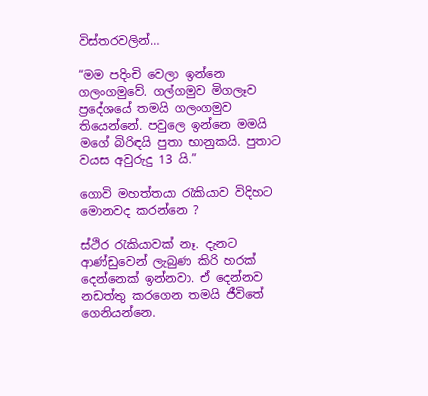විස්තරවලින්…

“මම පදිංචි වෙලා ඉන්නෙ ගලංගමුවේ. ගල්ගමුව මිගලෑව ප්‍රදේශයේ තමයි ගලංගමුව තියෙන්නේ. පවුලෙ ඉන්නෙ මමයි මගේ බිරිඳයි පුතා භානුකයි. පුතාට වයස අවුරුදු 13 යි.”

ගොවි මහත්තයා රැකියාව විදිහට මොනවද කරන්නෙ ?

ස්ථිර රැකියාවක් නෑ. දැනට ආණ්ඩුවෙන් ලැබුණ කිරි හරක් දෙන්නෙක් ඉන්නවා. ඒ දෙන්නව නඩත්තු කරගෙන තමයි ජීවිතේ ගෙනියන්නෙ.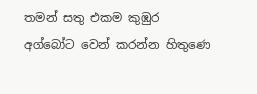තමන් සතු එකම කුඹුර අග්බෝට වෙන් කරන්න හිතුණෙ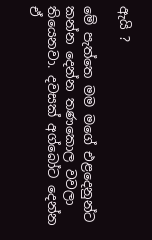ඇයි ?

මේ පැත්තෙ මම මගේ එළදෙනුන්ට කන්න දෙන්න තණකොල වවලා තියෙනවා. දවසක් අග්බෝට දෙන්න ඒ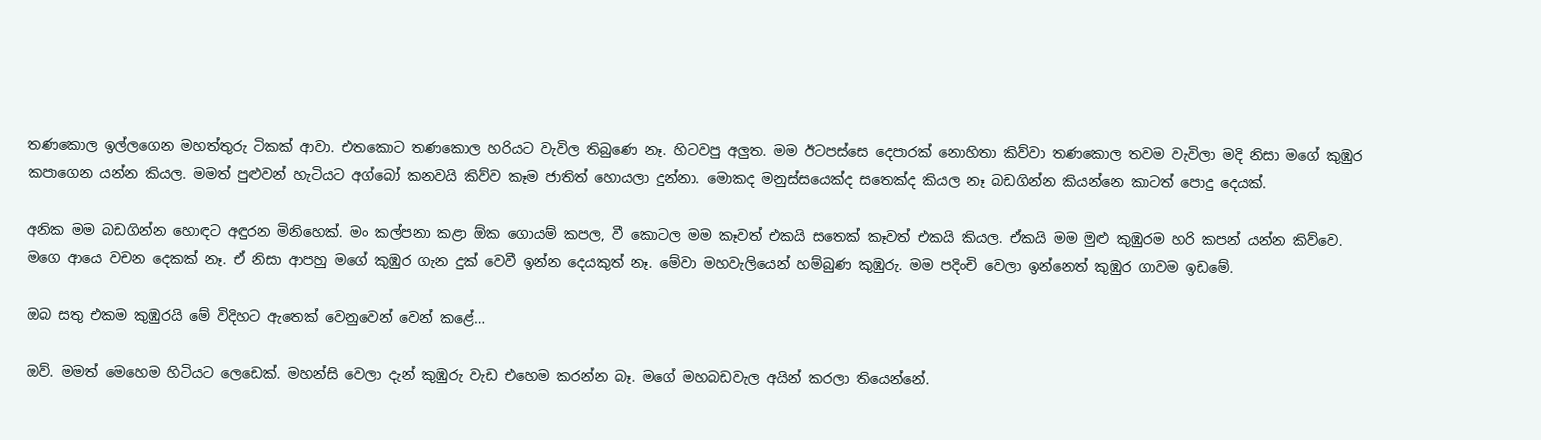තණකොල ඉල්ලගෙන මහත්තුරු ටිකක් ආවා. එතකොට තණකොල හරියට වැවිල තිබුණෙ නෑ. හිටවපු අලුත. මම ඊටපස්සෙ දෙපාරක් නොහිතා කිව්වා තණකොල තවම වැවිලා මදි නිසා මගේ කුඹුර කපාගෙන යන්න කියල. මමත් පුළුවන් හැටියට අග්බෝ කනවයි කිව්ව කෑම ජාතිත් හොයලා දුන්නා. මොකද මනුස්සයෙක්ද සතෙක්ද කියල නෑ බඩගින්න කියන්නෙ කාටත් පොදු දෙයක්.

අනික මම බඩගින්න හොඳට අඳුරන මිනිහෙක්. මං කල්පනා කළා ඕක ගොයම් කපල, වී කොටල මම කෑවත් එකයි සතෙක් කෑවත් එකයි කියල. ඒකයි මම මුළු කුඹුරම හරි කපන් යන්න කිව්වෙ. මගෙ ආයෙ වචන දෙකක් නෑ. ඒ නිසා ආපහු මගේ කුඹුර ගැන දුක් වෙවී ඉන්න දෙයකුත් නෑ. මේවා මහවැලියෙන් හම්බුණ කුඹුරු. මම පදිංචි වෙලා ඉන්නෙත් කුඹුර ගාවම ඉඩමේ.

ඔබ සතු එකම කුඹුරයි මේ විදිහට ඇතෙක් වෙනුවෙන් වෙන් කළේ…

ඔව්. මමත් මෙහෙම හිටියට ලෙඩෙක්. මහන්සි වෙලා දැන් කුඹුරු වැඩ එහෙම කරන්න බෑ. මගේ මහබඩවැල අයින් කරලා තියෙන්නේ.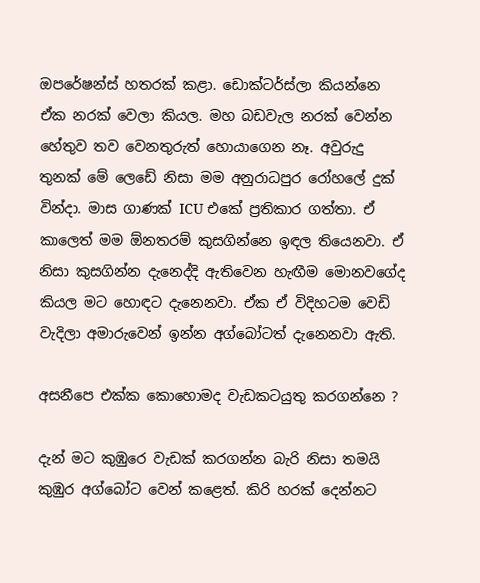ඔපරේෂන්ස් හතරක් කළා. ඩොක්ටර්ස්ලා කියන්නෙ ඒක නරක් වෙලා කියල. මහ බඩවැල නරක් වෙන්න හේතුව තව වෙනතුරුත් හොයාගෙන නෑ. අවුරුදු තුනක් මේ ලෙඩේ නිසා මම අනුරාධපුර රෝහලේ දුක් වින්දා. මාස ගාණක් ICU එකේ ප්‍රතිකාර ගත්තා. ඒ කාලෙත් මම ඕනතරම් කුසගින්නෙ ඉඳල තියෙනවා. ඒ නිසා කුසගින්න දැනෙද්දි ඇතිවෙන හැඟීම මොනවගේද කියල මට හොඳට දැනෙනවා. ඒක ඒ විදිහටම වෙඩි වැදිලා අමාරුවෙන් ඉන්න අග්බෝටත් දැනෙනවා ඇති.

අසනීපෙ එක්ක කොහොමද වැඩකටයුතු කරගන්නෙ ?

දැන් මට කුඹුරෙ වැඩක් කරගන්න බැරි නිසා තමයි කුඹුර අග්බෝට වෙන් කළෙත්. කිරි හරක් දෙන්නට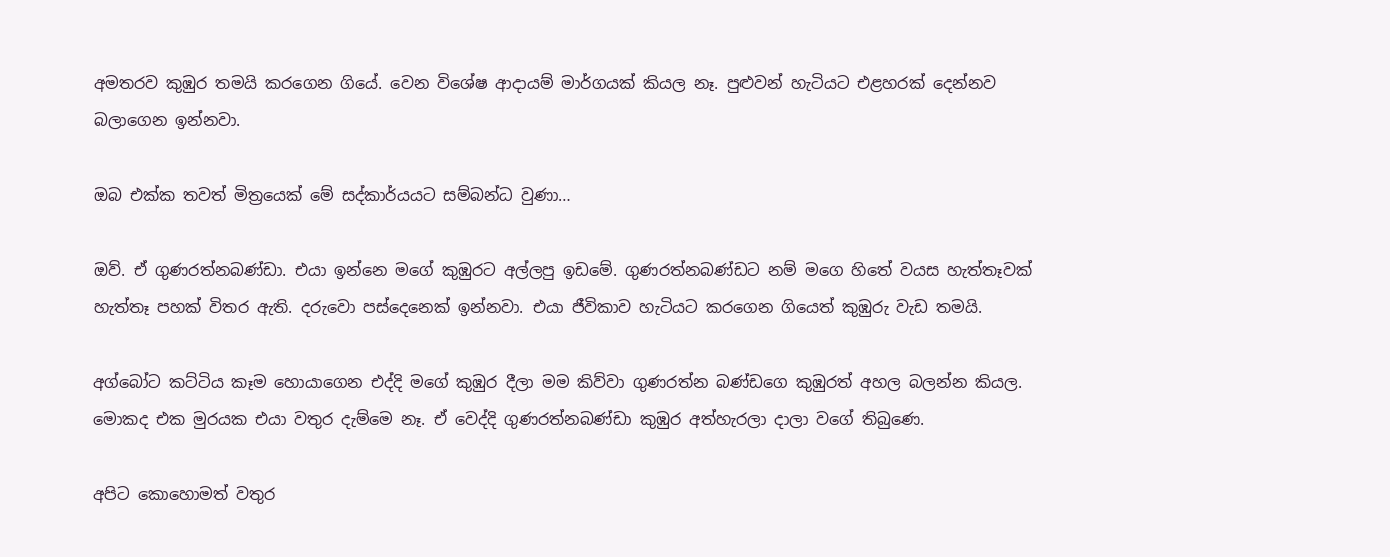අමතරව කුඹුර තමයි කරගෙන ගියේ. වෙන විශේෂ ආදායම් මාර්ගයක් කියල නෑ. පුළුවන් හැටියට එළහරක් දෙන්නව බලාගෙන ඉන්නවා.

ඔබ එක්ක තවත් මිත්‍රයෙක් මේ සද්කාර්යයට සම්බන්ධ වුණා…

ඔව්. ඒ ගුණරත්නබණ්ඩා. එයා ඉන්නෙ මගේ කුඹුරට අල්ලපු ඉඩමේ. ගුණරත්නබණ්ඩට නම් මගෙ හිතේ වයස හැත්තෑවක් හැත්තෑ පහක් විතර ඇති. දරුවො පස්දෙනෙක් ඉන්නවා. එයා ජීවිකාව හැටියට කරගෙන ගියෙත් කුඹුරු වැඩ තමයි.

අග්බෝට කට්ටිය කෑම හොයාගෙන එද්දි මගේ කුඹුර දීලා මම කිව්වා ගුණරත්න බණ්ඩගෙ කුඹුරත් අහල බලන්න කියල. මොකද එක මුරයක එයා වතුර දැම්මෙ නෑ. ඒ වෙද්දි ගුණරත්නබණ්ඩා කුඹුර අත්හැරලා දාලා වගේ තිබුණෙ.

අපිට කොහොමත් වතුර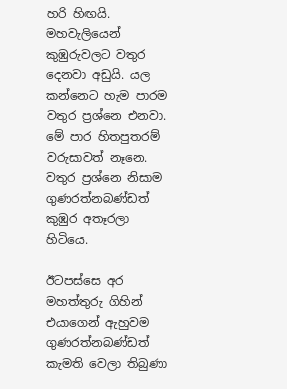හරි හිඟයි. මහවැලියෙන් කුඹුරුවලට වතුර දෙනවා අඩුයි. යල කන්නෙට හැම පාරම වතුර ප්‍රශ්නෙ එනවා. මේ පාර හිතපුතරම් වරුසාවත් නෑනෙ. වතුර ප්‍රශ්නෙ නිසාම ගුණරත්නබණ්ඩත් කුඹුර අතෑරලා හිටියෙ.

ඊටපස්සෙ අර මහත්තුරු ගිහින් එයාගෙන් ඇහුවම ගුණරත්නබණ්ඩත් කැමති වෙලා තිබුණා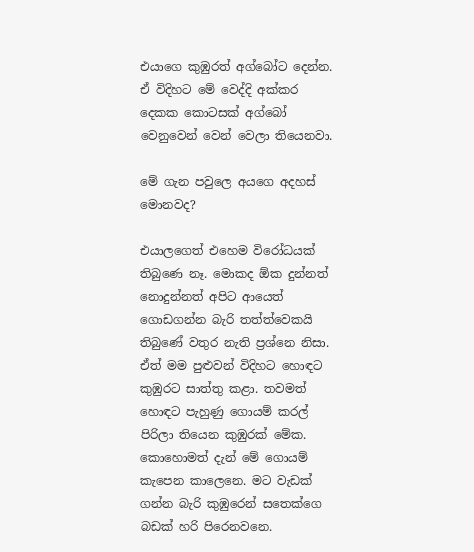එයාගෙ කුඹුරත් අග්බෝට දෙන්න. ඒ විදිහට මේ වෙද්දි අක්කර දෙකක කොටසක් අග්බෝ වෙනුවෙන් වෙන් වෙලා තියෙනවා.

මේ ගැන පවුලෙ අයගෙ අදහස් මොනවද?

එයාලගෙත් එහෙම විරෝධයක් තිබුණෙ නෑ. මොකද ඕක දුන්නත් නොදුන්නත් අපිට ආයෙත් ගොඩගන්න බැරි තත්ත්වෙකයි තිබුණේ වතුර නැති ප්‍රශ්නෙ නිසා. ඒත් මම පුළුවන් විදිහට හොඳට කුඹුරට සාත්තු කළා. තවමත් හොඳට පැහුණු ගොයම් කරල් පිරිලා තියෙන කුඹුරක් මේක. කොහොමත් දැන් මේ ගොයම් කැපෙන කාලෙනෙ. මට වැඩක් ගන්න බැරි කුඹුරෙන් සතෙක්ගෙ බඩක් හරි පිරෙනවනෙ.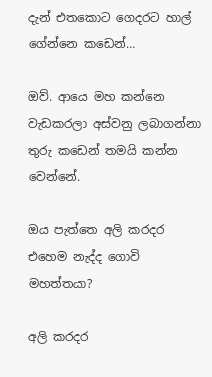දැන් එතකොට ගෙදරට හාල් ගේන්නෙ කඩෙන්…

ඔව්. ආයෙ මහ කන්නෙ වැඩකරලා අස්වනු ලබාගන්නා තුරු කඩෙන් තමයි කන්න වෙන්නේ.

ඔය පැත්තෙ අලි කරදර එහෙම නැද්ද ගොවි මහත්තයා?

අලි කරදර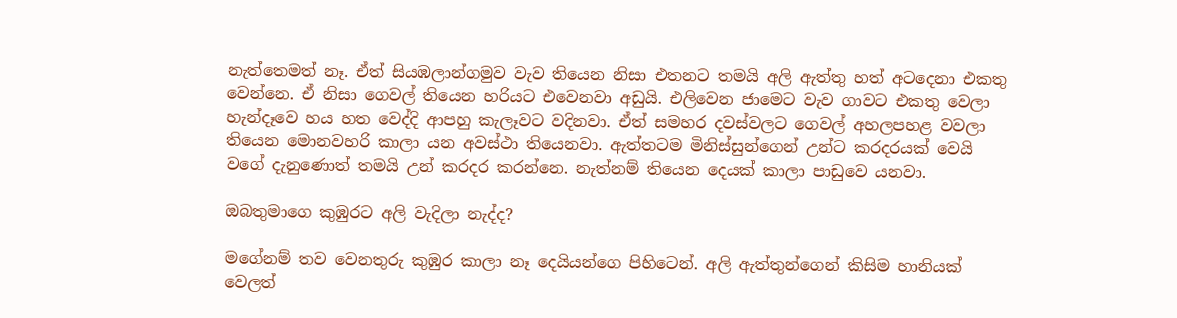නැත්තෙමත් නෑ. ඒත් සියඹලාන්ගමුව වැව තියෙන නිසා එතනට තමයි අලි ඇත්තු හත් අටදෙනා එකතු වෙන්නෙ. ඒ නිසා ගෙවල් තියෙන හරියට එවෙනවා අඩුයි. එලිවෙන ජාමෙට වැව ගාවට එකතු වෙලා හැන්දෑවෙ හය හත වෙද්දි ආපහු කැලෑවට වදිනවා. ඒත් සමහර දවස්වලට ගෙවල් අහලපහළ වවලා තියෙන මොනවහරි කාලා යන අවස්ථා තියෙනවා. ඇත්තටම මිනිස්සුන්ගෙන් උන්ට කරදරයක් වෙයි වගේ දැනුණොත් තමයි උන් කරදර කරන්නෙ. නැත්නම් තියෙන දෙයක් කාලා පාඩුවෙ යනවා.

ඔබතුමාගෙ කුඹුරට අලි වැදිලා නැද්ද?

මගේනම් තව වෙනතුරු කුඹුර කාලා නෑ දෙයියන්ගෙ පිහිටෙන්. අලි ඇත්තුන්ගෙන් කිසිම හානියක් වෙලත්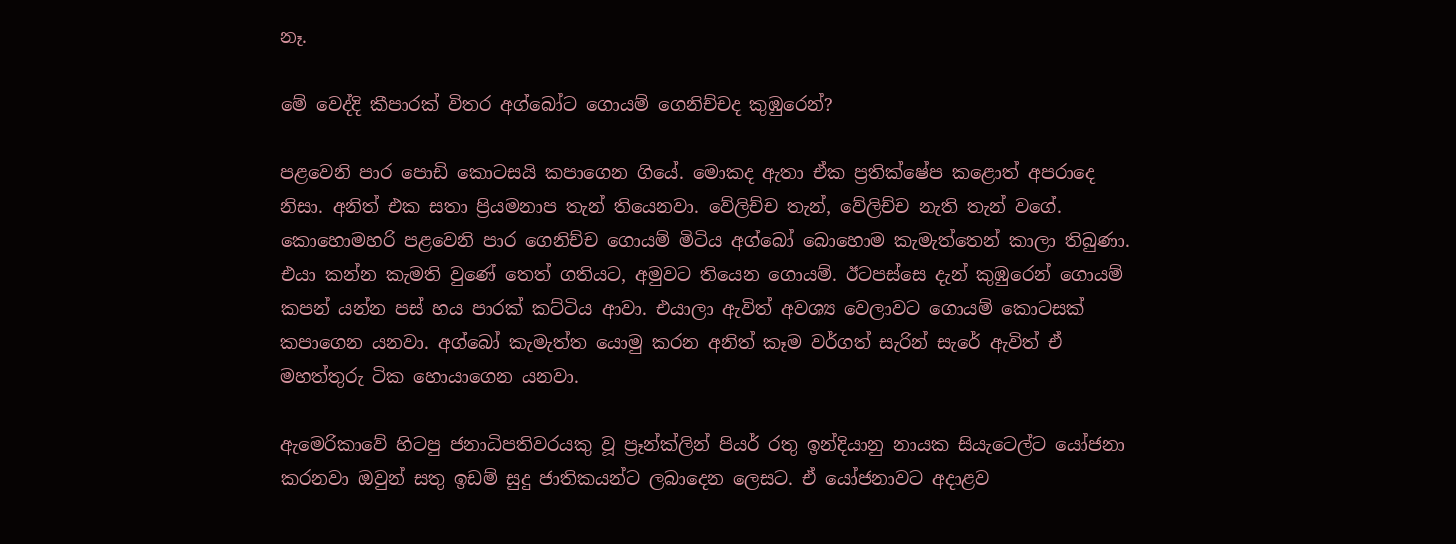නෑ.

මේ වෙද්දි කීපාරක් විතර අග්බෝට ගොයම් ගෙනිච්චද කුඹුරෙන්?

පළවෙනි පාර පොඩි කොටසයි කපාගෙන ගියේ. මොකද ඇතා ඒක ප්‍රතික්ෂේප කළොත් අපරාදෙ නිසා. අනිත් එක සතා ප්‍රියමනාප තැන් තියෙනවා. වේලිච්ච තැන්, වේලිච්ච නැති තැන් වගේ. කොහොමහරි පළවෙනි පාර ගෙනිච්ච ගොයම් මිටිය අග්බෝ බොහොම කැමැත්තෙන් කාලා තිබුණා. එයා කන්න කැමති වුණේ තෙත් ගතියට, අමුවට තියෙන ගොයම්. ඊටපස්සෙ දැන් කුඹුරෙන් ගොයම් කපන් යන්න පස් හය පාරක් කට්ටිය ආවා. එයාලා ඇවිත් අවශ්‍ය වෙලාවට ගොයම් කොටසක් කපාගෙන යනවා. අග්බෝ කැමැත්ත යොමු කරන අනිත් කෑම වර්ගත් සැරින් සැරේ ඇවිත් ඒ මහත්තුරු ටික හොයාගෙන යනවා.

ඇමෙරිකාවේ හිටපු ජනාධිපතිවරයකු වූ ප්‍රෑන්ක්ලින් පියර් රතු ඉන්දියානු නායක සියැටෙල්ට යෝජනා කරනවා ඔවුන් සතු ඉඩම් සුදු ජාතිකයන්ට ලබාදෙන ලෙසට. ඒ යෝජනාවට අදාළව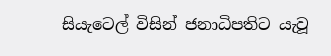සියැටෙල් විසින් ජනාධිපතිට යැවූ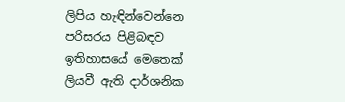ලිපිය හැඳින්වෙන්නෙ පරිසරය පිළිබඳව ඉතිහාසයේ මෙතෙක් ලියවී ඇති දාර්ශනික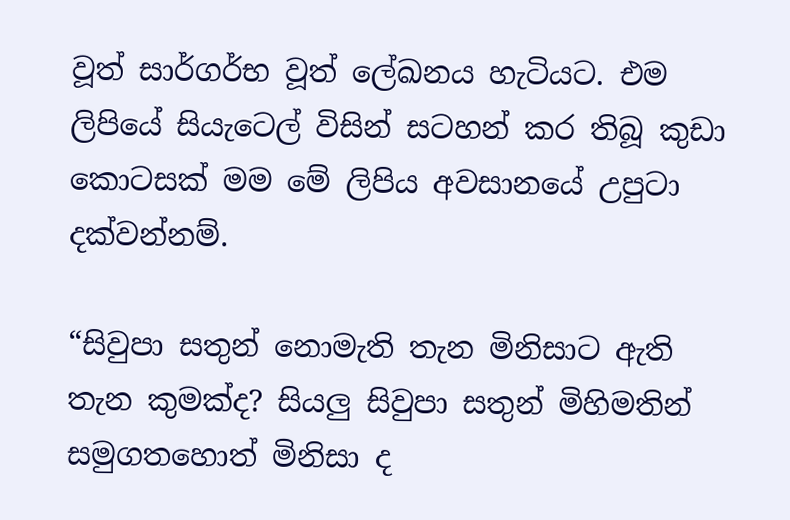වූත් සාර්ගර්භ වූත් ලේඛනය හැටියට. එම ලිපියේ සියැටෙල් විසින් සටහන් කර තිබූ කුඩා කොටසක් මම මේ ලිපිය අවසානයේ උපුටා දක්වන්නම්.

“සිවුපා සතුන් නොමැති තැන මිනිසාට ඇති තැන කුමක්ද? සියලු සිවුපා සතුන් මිහිමතින් සමුගතහොත් මිනිසා ද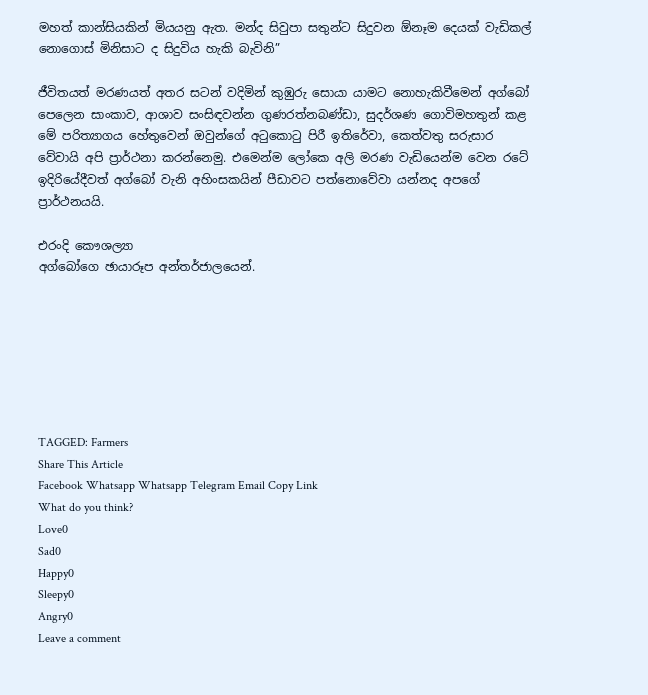මහත් කාන්සියකින් මියයනු ඇත. මන්ද සිවුපා සතුන්ට සිදුවන ඕනෑම දෙයක් වැඩිකල් නොගොස් මිනිසාට ද සිදුවිය හැකි බැවිනි”

ජීවිතයත් මරණයත් අතර සටන් වදිමින් කුඹුරු සොයා යාමට නොහැකිවීමෙන් අග්බෝ පෙලෙන සාංකාව, ආශාව සංසිඳවන්න ගුණරත්නබණ්ඩා, සුදර්ශණ ගොවිමහතුන් කළ මේ පරිත්‍යාගය හේතුවෙන් ඔවුන්ගේ අටුකොටු පිරී ඉතිරේවා, කෙත්වතු සරුසාර වේවායි අපි ප්‍රාර්ථනා කරන්නෙමු. එමෙන්ම ලෝකෙ අලි මරණ වැඩියෙන්ම වෙන රටේ ඉදිරියේදීවත් අග්බෝ වැනි අහිංසකයින් පීඩාවට පත්නොවේවා යන්නද අපගේ ප්‍රාර්ථනයයි.

එරංදි කෞශල්‍යා
අග්බෝගෙ ඡායාරූප අන්තර්ජාලයෙන්.







TAGGED: Farmers
Share This Article
Facebook Whatsapp Whatsapp Telegram Email Copy Link
What do you think?
Love0
Sad0
Happy0
Sleepy0
Angry0
Leave a comment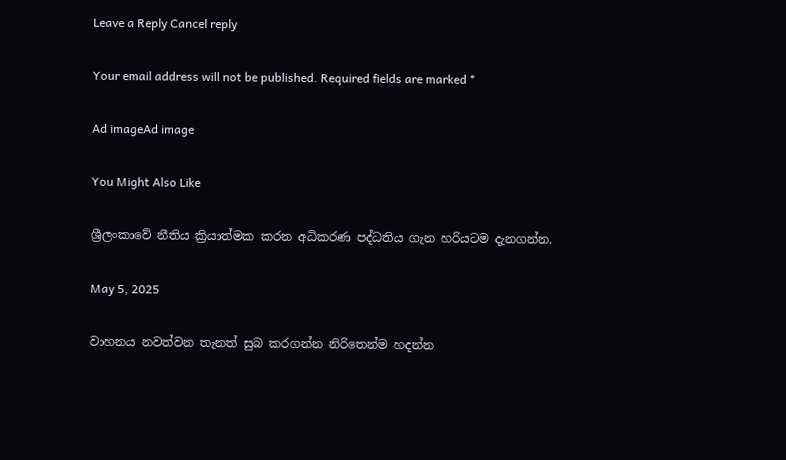Leave a Reply Cancel reply

Your email address will not be published. Required fields are marked *

Ad imageAd image

You Might Also Like

ශ්‍රීලංකාවේ නීතිය ක්‍රියාත්මක කරන අධිකරණ පද්ධතිය ගැන හරියටම දැනගන්න.

May 5, 2025

වාහනය නවත්වන තැනත් සුබ කරගන්න නිරිතෙන්ම හදන්න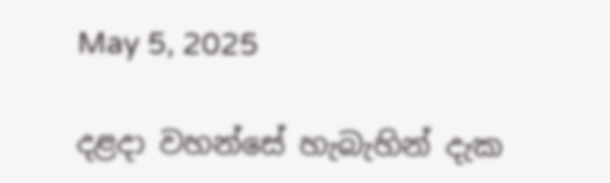May 5, 2025

දළදා වහන්සේ හැබැහින් දැක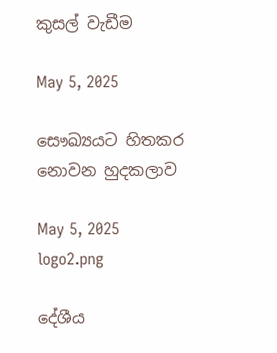කුසල් වැඩීම

May 5, 2025

සෞඛ්‍යයට හිතකර නොවන හුදකලාව

May 5, 2025
logo2.png

දේශීය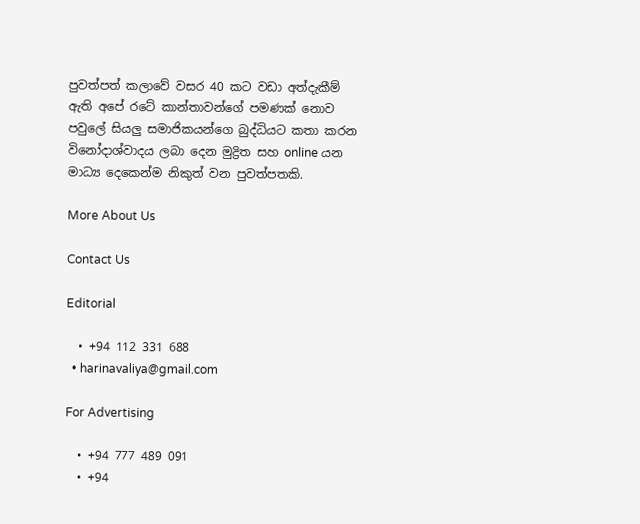පුවත්පත් කලාවේ වසර 40 කට වඩා අත්දැකීම් ඇති අපේ රටේ කාන්තාවන්ගේ පමණක් නොව පවුලේ සියලු සමාජිකයන්ගෙ බුද්ධියට කතා කරන විනෝදාශ්වාදය ලබා දෙන මුද්‍රිත සහ online යන මාධ්‍ය දෙකෙන්ම නිකුත් වන පුවත්පතකි.

More About Us

Contact Us

Editorial

  • +94 112 331 688
  • harinavaliya@gmail.com

For Advertising

  • +94 777 489 091
  • +94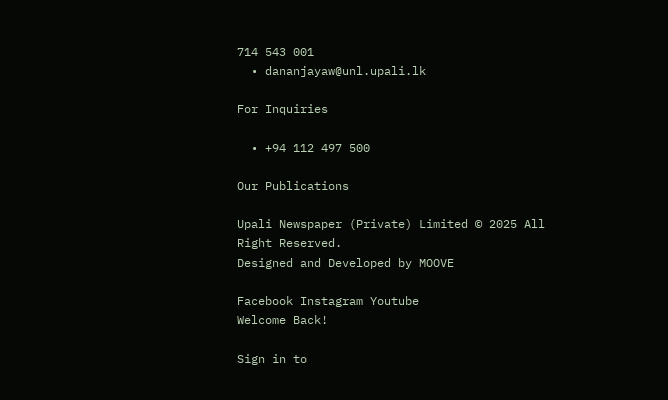714 543 001
  • dananjayaw@unl.upali.lk

For Inquiries

  • +94 112 497 500

Our Publications

Upali Newspaper (Private) Limited © 2025 All Right Reserved.
Designed and Developed by MOOVE

Facebook Instagram Youtube
Welcome Back!

Sign in to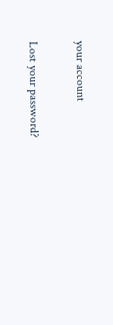your account

Lost your password?